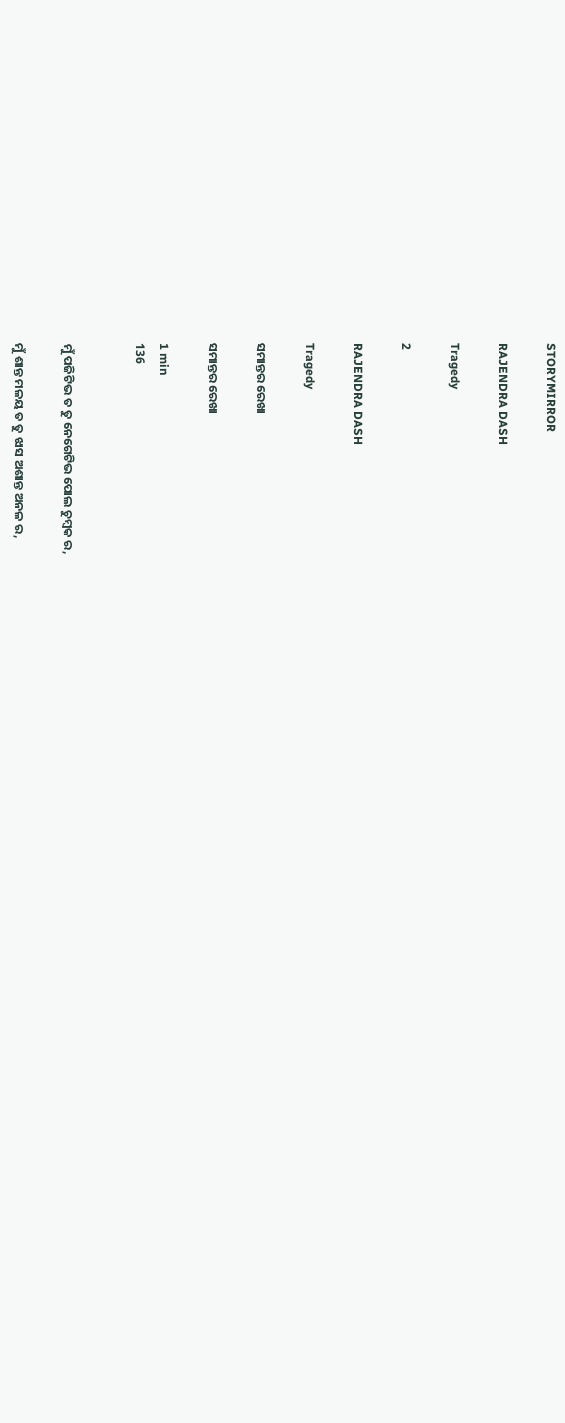STORYMIRROR

RAJENDRA DASH

Tragedy

2

RAJENDRA DASH

Tragedy

ସମାନ୍ତର ରେଖା

ସମାନ୍ତର ରେଖା

1 min
136


ମୁଁ ପଜିଟିଭ ତ ତୁ ନେଗେଟିଭ ପୋଲ ଚୁମ୍ବକ ର,

ମୁଁ ଶାନ୍ତ ମଳୟ ତ ତୁ ଝାସ ଅଶାନ୍ତ ଅନଳ ର,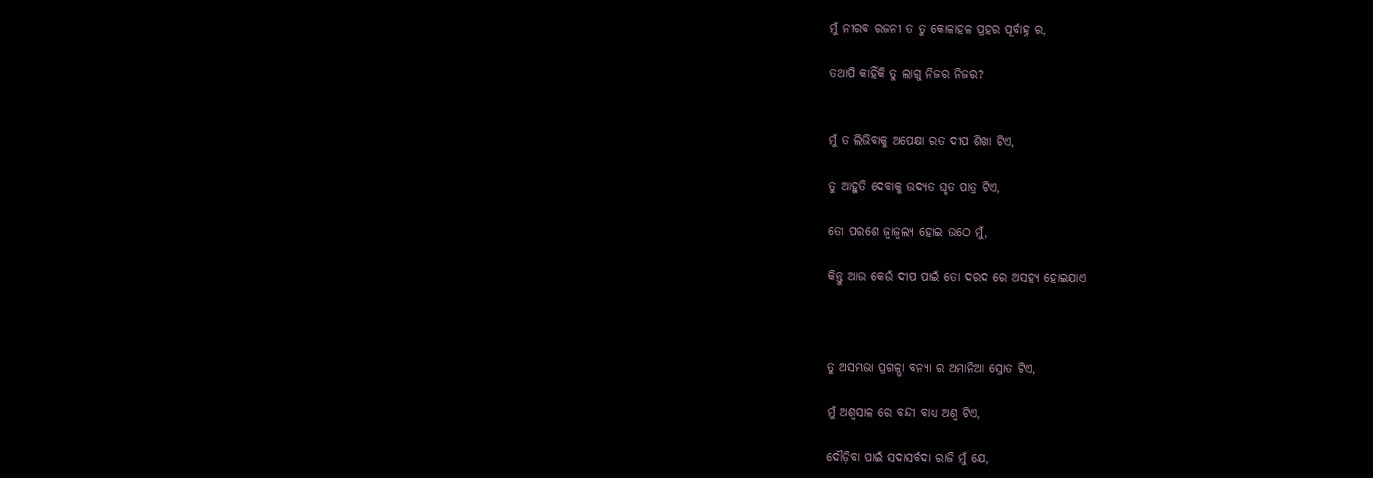ମୁଁ ନୀରବ ରଜନୀ ତ ତୁ କୋଳାହଳ ପ୍ରହର ପୂର୍ବାହ୍ନ ର,

ତଥାପି କାହିଁକି ତୁ ଲାଗୁ ନିଜର ନିଜର?


ମୁଁ ତ ଲିଭିବାକୁ ଅପେକ୍ଷା ରତ ଦୀପ ଶିଖା ଟିଏ,

ତୁ ଆହୁତି ଦେବାକୁ ଉଦ୍ୟତ ଘୃତ ପାତ୍ର ଟିଏ,

ତୋ ପରଶେ ଜ୍ୱାଜ୍ଵଲ୍ୟ ହୋଇ ଉଠେ ମୁଁ,

କିନ୍ତୁ ଆଉ କେଉଁ ଦୀପ ପାଇଁ ତୋ ଦରଦ ରେ ଅସହ୍ୟ ହୋଇଯାଏ



ତୁ ଅସମ୍ଭଭା ପ୍ରଗଳ୍ଭା ବନ୍ୟା ର ଅମାନିଆ ସ୍ରୋତ ଟିଏ,

ମୁଁ ଅଶ୍ୱସାଳ ରେ ବନ୍ଦୀ ବାଧ୍ୟ ଅଶ୍ୱ ଟିଏ,

ଦୌଡ଼ିବା ପାଇଁ ସଦାସର୍ବଦା ରାଜି ମୁଁ ଯେ,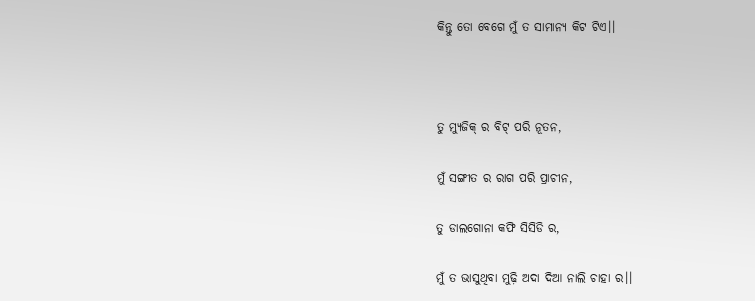କିନ୍ତୁ ତୋ ବେଗେ ମୁଁ ତ ସାମାନ୍ୟ କିଟ ଟିଏ।।



ତୁ ମ୍ୟୁଜିକ୍ ର ବିଟ୍ ପରି ନୂତନ,

ମୁଁ ସଙ୍ଗୀତ ର ରାଗ ପରି ପ୍ରାଚୀନ,

ତୁ ଡାଲଗୋନା କଫି ସିସିଡି ର,

ମୁଁ ତ ଭାସୁଥିବା ମୁଢ଼ି ଅଦା ଦିଆ ନାଲି ଚାହା ର।।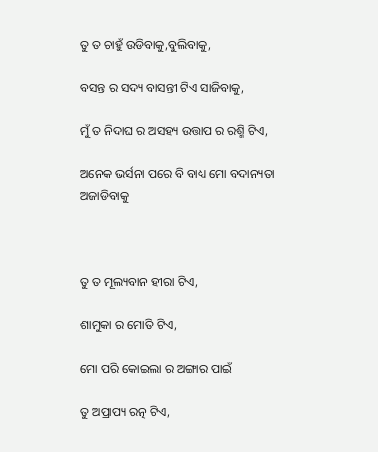ତୁ ତ ଚାହୁଁ ଉଡିବାକୁ,ବୁଲିବାକୁ,

ବସନ୍ତ ର ସଦ୍ୟ ବାସନ୍ତୀ ଟିଏ ସାଜିବାକୁ,

ମୁଁ ତ ନିଦାଘ ର ଅସହ୍ୟ ଉତ୍ତାପ ର ରଶ୍ମି ଟିଏ,

ଅନେକ ଭର୍ସନା ପରେ ବି ବାଧ୍ୟ ମୋ ବଦାନ୍ୟତା ଅଜାଡିବାକୁ



ତୁ ତ ମୂଲ୍ୟବାନ ହୀରା ଟିଏ,

ଶାମୁକା ର ମୋତି ଟିଏ,

ମୋ ପରି କୋଇଲା ର ଅଙ୍ଗାର ପାଇଁ

ତୁ ଅପ୍ରାପ୍ୟ ରତ୍ନ ଟିଏ,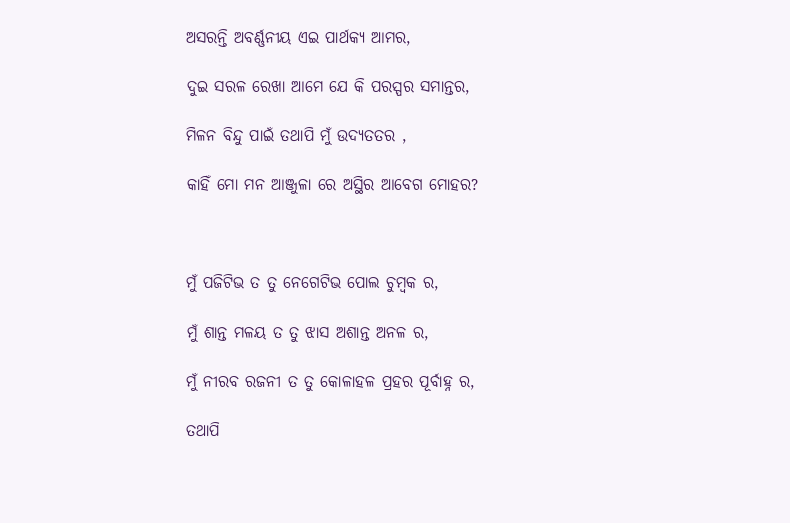ଅସରନ୍ତି ଅବର୍ଣ୍ଣନୀୟ ଏଇ ପାର୍ଥକ୍ୟ ଆମର,

ଦୁଇ ସରଳ ରେଖା ଆମେ ଯେ କି ପରସ୍ପର ସମାନ୍ତର,

ମିଳନ ବିନ୍ଦୁ ପାଇଁ ତଥାପି ମୁଁ ଉଦ୍ୟତତର ,

କାହିଁ ମୋ ମନ ଆଞ୍ଜୁଳା ରେ ଅସ୍ଥିର ଆବେଗ ମୋହର?



ମୁଁ ପଜିଟିଭ ତ ତୁ ନେଗେଟିଭ ପୋଲ ଚୁମ୍ବକ ର,

ମୁଁ ଶାନ୍ତ ମଳୟ ତ ତୁ ଝାସ ଅଶାନ୍ତ ଅନଳ ର,

ମୁଁ ନୀରବ ରଜନୀ ତ ତୁ କୋଳାହଳ ପ୍ରହର ପୂର୍ବାହ୍ନ ର,

ତଥାପି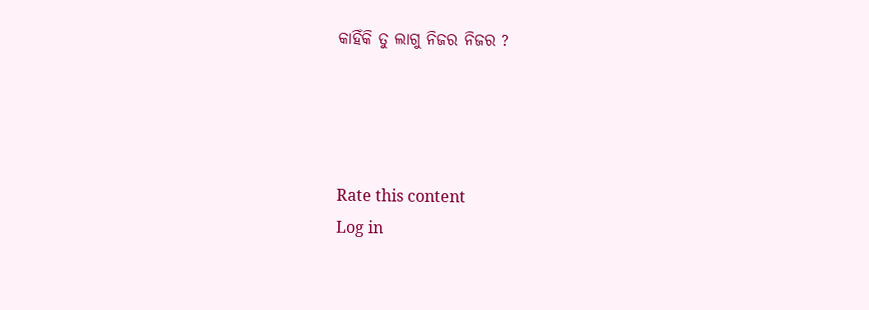କାହିଁକି ତୁ ଲାଗୁ ନିଜର ନିଜର ?




Rate this content
Log in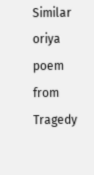Similar oriya poem from Tragedy